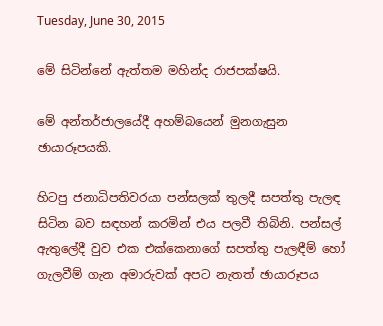Tuesday, June 30, 2015

මේ සිටින්නේ ඇත්තම මහින්ද රාජපක්ෂයි.

මේ අන්තර්ජාලයේදී අහම්බයෙන් මුනගැසුන ඡායාරූපයකි.

හිටපු ජනාධිපතිවරයා පන්සලක් තුලදී සපත්තු පැලඳ සිටින බව සඳහන් කරමින් එය පලවී තිබිනි. පන්සල් ඇතුලේදී වුව එක එක්කෙනාගේ සපත්තු පැලඳීම් හෝ ගැලවීම් ගැන අමාරුවක් අපට නැතත් ඡායාරූපය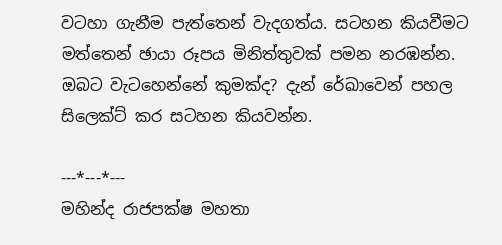වටහා ගැනීම පැත්තෙන් වැදගත්ය. සටහන කියවීමට මත්තෙන් ඡායා රූපය මිනිත්තුවක් පමන නරඹන්න. ඔබට වැටහෙන්නේ කුමක්ද? දැන් රේඛාවෙන් පහල සිලෙක්ට් කර සටහන කියවන්න.

---*---*---
මහින්ද රාජපක්ෂ මහතා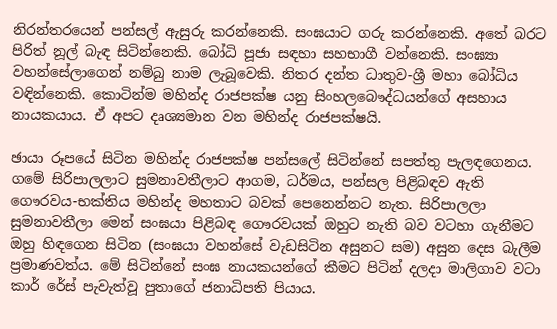නිරන්තරයෙන් පන්සල් ඇසුරු කරන්නෙකි. සංඝයාට ගරු කරන්නෙකි. අතේ බරට පිරිත් නූල් බැඳ සිටින්නෙකි. බෝධි පූජා සඳහා සහභාගී වන්නෙකි. සංඝ්‍යා වහන්සේලාගෙන් නම්බු නාම ලැබූවෙකි. නිතර දන්ත ධාතුව-ශ්‍රී මහා බෝධිය වඳින්නෙකි. කොටින්ම මහින්ද රාජපක්ෂ යනු සිංහලබෞද්ධයන්ගේ අසහාය නායකයාය. ඒ අපට දෘශ්‍යමාන වන මහින්ද රාජපක්ෂයි.

ඡායා රූපයේ සිටින මහින්ද රාජපක්ෂ පන්සලේ සිටින්නේ සපත්තු පැලඳගෙනය. ගමේ සිරිපාලලාට සුමනාවතීලාට ආගම, ධර්මය, පන්සල පිළිබඳව ඇති ගෞරවය-භක්තිය මහින්ද මහතාට බවක් පෙනෙන්නට නැත. සිරිපාලලා සුමනාවතීලා මෙන් සංඝයා පිළිබඳ ගෞරවයක් ඔහුට නැති බව වටහා ගැනීමට ඔහු හිඳගෙන සිටින (සංඝයා වහන්සේ වැඩසිටින අසුනට සම) අසුන දෙස බැලීම ප්‍රමාණවත්ය. මේ සිටින්නේ සංඝ නායකයන්ගේ කීමට පිටින් දලදා මාලිගාව වටා කාර් රේස් පැවැත්වූ පුතාගේ ජනාධිපති පියාය.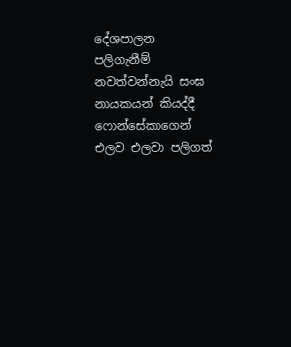දේශපාලන පලිගැනීම් නවත්වන්නැයි සංඝ නායකයන් කියද්දී ෆොන්සේකාගෙන් එලව එලවා පලිගත්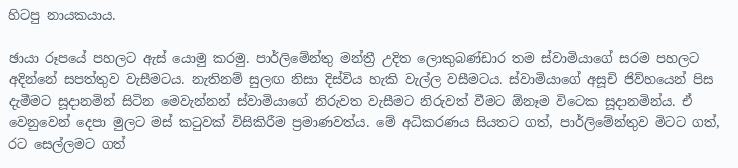හිටපු නායකයාය.

ඡායා රූපයේ පහලට ඇස් යොමු කරමු. පාර්ලිමේන්තු මන්ත්‍රී උදිත ලොකුබණ්ඩාර තම ස්වාමියාගේ සරම පහලට අදින්නේ සපත්තුව වැසීමටය. නැතිනම් සුලඟ නිසා දිස්විය හැකි වැල්ල වසීමටය. ස්වාමියාගේ අසූචි ජිව්හයෙන් පිස දැමීමට සූදානමින් සිටින මෙවැන්නන් ස්වාමියාගේ නිරුවත වැසීමට නිරුවත් වීමට ඕනෑම විටෙක සූදානමින්ය. ඒ වෙනුවෙන් දෙපා මුලට මස් කටුවක් විසිකිරීම ප්‍රමාණවත්ය. මේ අධිකරණය සියතට ගත්, පාර්ලිමේන්තුව මිටට ගත්, රට සෙල්ලමට ගත්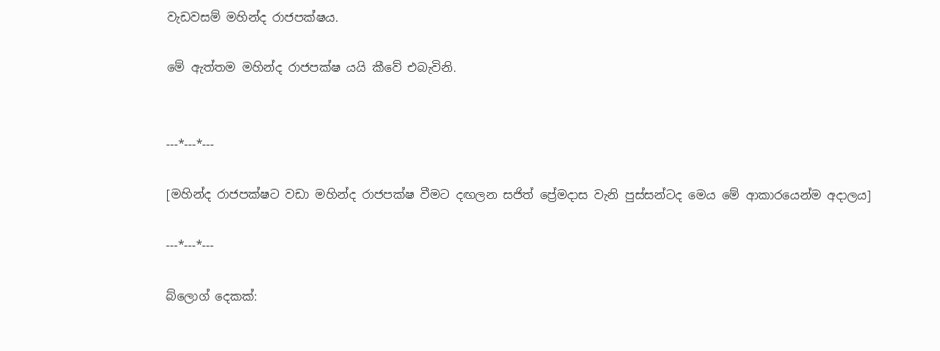වැඩවසම් මහින්ද රාජපක්ෂය.

මේ ඇත්තම මහින්ද රාජපක්ෂ යයි කීවේ එබැවිනි.


---*---*---

[මහින්ද රාජපක්ෂට වඩා මහින්ද රාජපක්ෂ වීමට දඟලන සජිත් ප්‍රේමදාස වැනි පුස්සන්ටද මෙය මේ ආකාරයෙන්ම අදාලය]

---*---*---

බ්ලොග් දෙකක්: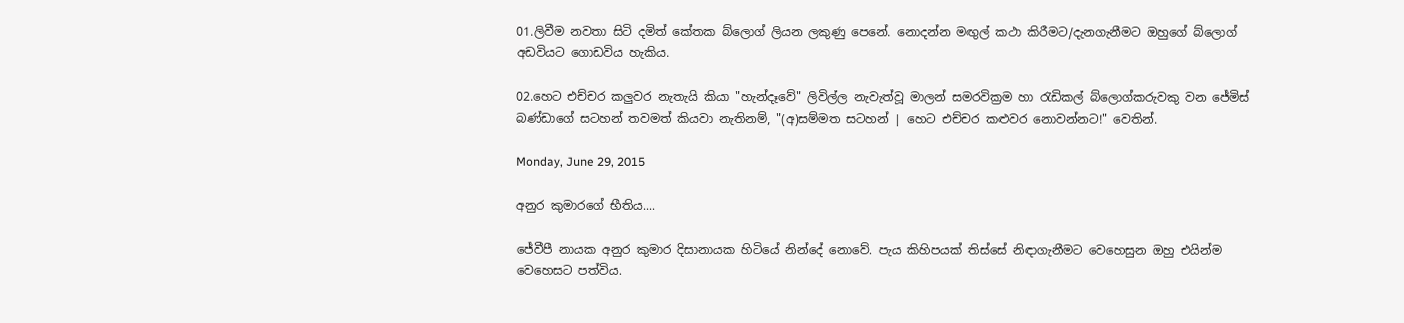01.ලිවීම නවතා සිටි දමිත් කේතක බ්ලොග් ලියන ලකුණු පෙනේ. නොදන්න මඟුල් කථා කිරීමට/දැනගැනීමට‍ ඔහුගේ බ්ලොග් අඩවියට ගොඩවිය හැකිය.

02.හෙට එච්චර කලුවර නැතැයි කියා "හැන්දෑවේ" ලිවිල්ල නැවැත්වූ මාලන් සමරවික්‍රම හා රැඩිකල් බ්ලොග්කරුවකු වන ජේමිස් බණ්ඩාගේ සටහන් තවමත් කියවා නැතිනම්, "(අ)සම්මත සටහන් | හෙට එච්චර කළුවර නොවන්නට!" වෙතින්.

Monday, June 29, 2015

අනුර කුමාරගේ භීතිය....

ජේවීපී නායක අනුර කුමාර දිසානායක හිටියේ නින්දේ නොවේ. පැය කිහිපයක් තිස්සේ නිඳාගැනීමට වෙහෙසුන ඔහු එයින්ම වෙහෙසට පත්විය.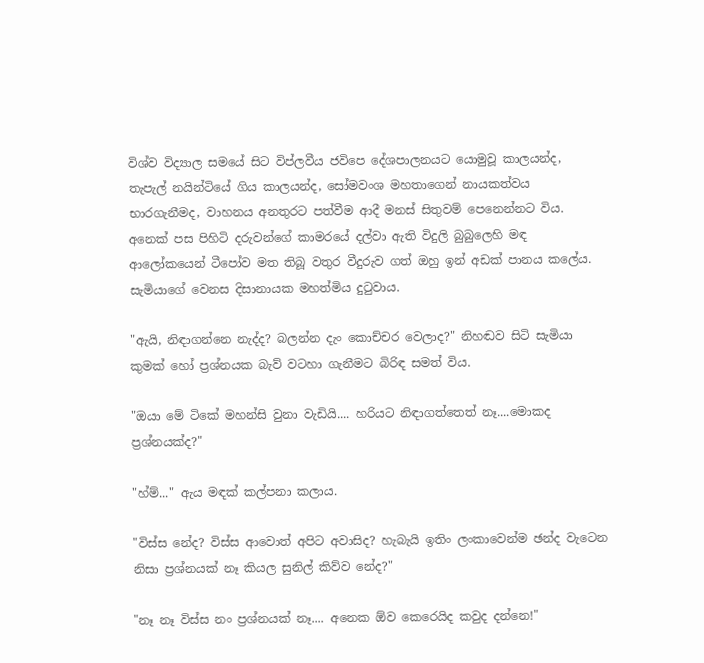විශ්ව විද්‍යාල සමයේ සිට විප්ලවීය ජවිපෙ දේශපාලනයට යොමුවූ කාලයන්ද, තැපැල් නයින්ටියේ ගිය කාලයන්ද, සෝමවංශ මහතාගෙන් නායකත්වය භාරගැනීමද, වාහනය අනතුරට පත්වීම ආදී මනස් සිතුවම් පෙනෙන්නට විය. අනෙක් පස පිහිටි දරුවන්ගේ කාමරයේ දල්වා ඇති විදුලි බුබුලෙහි මඳ ආලෝකයෙන් ටීපෝව මත තිබූ වතුර වීදුරුව ගත් ඔහු ඉන් අඩක් පානය කලේය. සැමිය‍ාගේ වෙනස දිසානායක මහත්මිය දුටුවාය.

"ඇයි, නිඳාගන්නෙ නැද්ද? බලන්න දැං කොච්චර වෙලාද?" නිහඬව සිටි සැමියා කුමක් හෝ ප්‍රශ්නයක බැව් වටහා ගැනීමට බිරිඳ සමත් විය.

"ඔයා මේ ටිකේ මහන්සි වුනා වැඩියි.... හරියට නිඳාගත්තෙත් නෑ....මොකද ප්‍රශ්නයක්ද?"

"හ්ම්..." ඇය මඳක් කල්පනා කලාය.

"විස්ස නේද? විස්ස ආවොත් අපිට අවාසිද? හැබැයි ඉතිං ලංකාවෙන්ම ඡන්ද වැටෙන නිසා ප්‍රශ්නයක් නෑ කියල සුනිල් කිව්ව නේද?"

"නෑ නෑ විස්ස නං ප්‍රශ්නයක් නෑ.... අනෙක ඕව කෙරෙයිද කවුද දන්නෙ!"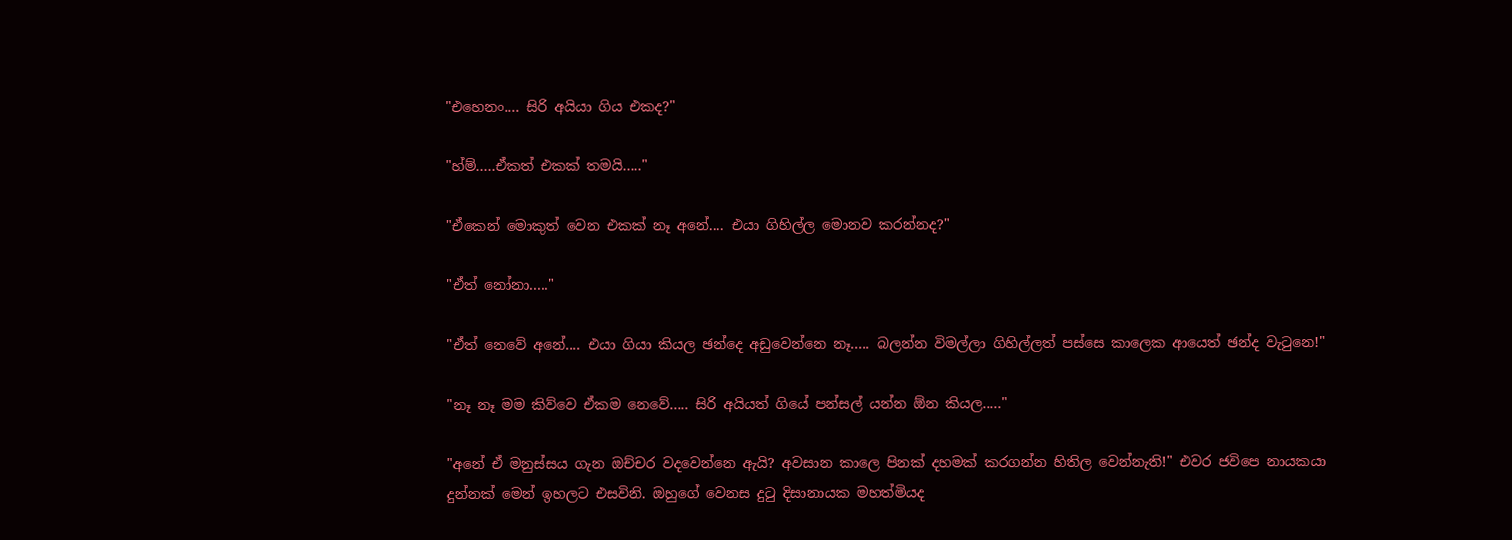"එහෙනං.... සිරි අයියා ගිය එකද?"

"හ්ම්.....ඒකත් එකක් තමයි....."

"ඒකෙන් මොකුත් වෙන එකක් නෑ අනේ.... එයා ගිහිල්ල මොනව කරන්නද?"

"ඒත් නෝනා....."

"ඒත් නෙවේ අනේ.... එයා ගියා කියල ඡන්දෙ අඩුවෙන්නෙ නෑ..... බලන්න විමල්ලා ගිහිල්ලත් පස්සෙ කාලෙක ආයෙත් ඡන්ද වැටුනෙ!"

"නෑ නෑ මම කිව්වෙ ඒකම නෙවේ..... සිරි අයියත් ගියේ පන්සල් යන්න ඕන කියල....."

"අනේ ඒ මනුස්සය ගැන ඔච්චර වදවෙන්නෙ ඇයි? අවසාන කාලෙ පිනක් දහමක් කරගන්න හිතිල වෙන්නැති!" එවර ජවිපෙ නායකයා දුන්නක් මෙන් ඉහලට එසවිනි. ඔහුගේ වෙනස දුටු දිසානායක මහත්මියද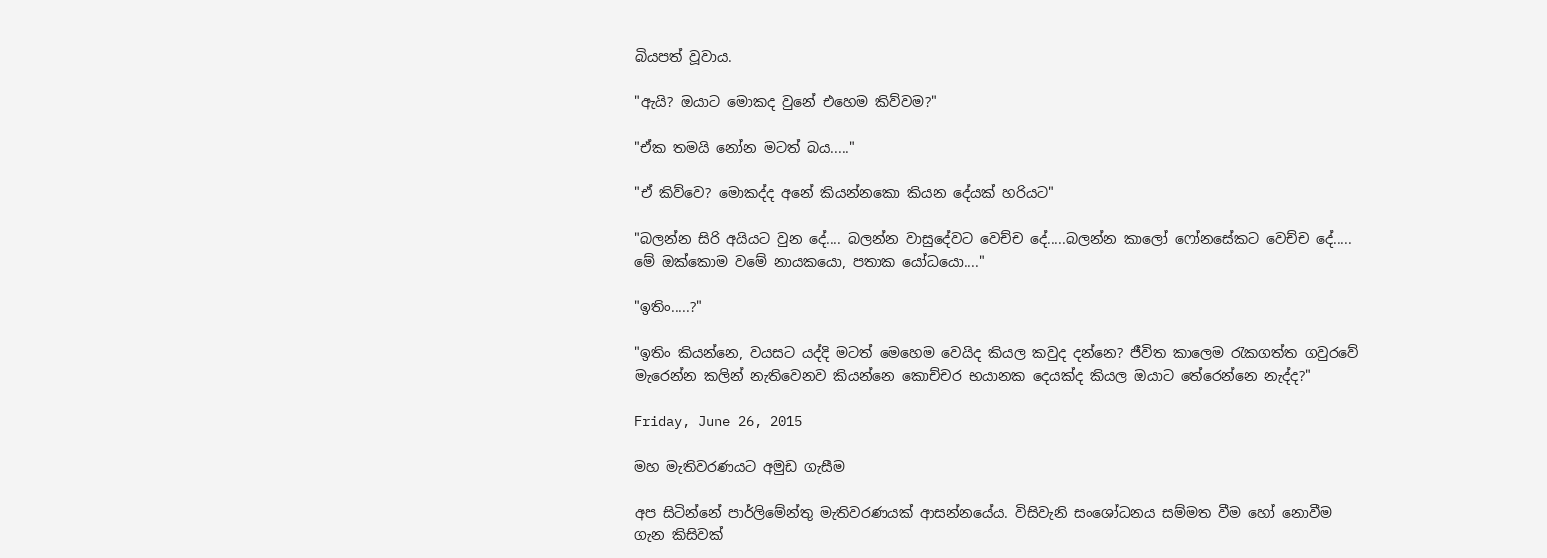බියපත් වූවාය.

"ඇයි? ඔයාට මොකද වුනේ එහෙම කිව්වම?"

"ඒක තමයි නෝන මටත් බය....."

"ඒ කිව්වෙ? මොකද්ද අනේ කියන්නකො කියන දේයක් හරියට"

"බලන්න සිරි අයියට ‍වුන දේ.... බලන්න වාසුදේවට වෙච්ච දේ.....බලන්න කාලෝ ෆෝනසේකට වෙච්ච දේ..... මේ ඔක්කොම වමේ නායකයො, පතාක යෝධයො...."

"ඉතිං.....?"

"ඉතිං කියන්නෙ, වයසට යද්දි මටත් මෙහෙම වෙයිද කියල කවුද දන්නෙ? ජීවිත කාලෙම රැකගත්ත ගවුරවේ මැරෙන්න කලින් නැතිවෙනව කියන්නෙ කොච්චර භයානක දෙයක්ද කියල ඔයාට තේරෙන්නෙ නැද්ද?"

Friday, June 26, 2015

මහ මැතිවරණයට අමුඩ ගැසීම

අප සිටින්නේ පාර්ලිමේන්තු මැතිවරණයක් ආසන්නයේය. විසිවැනි සංශෝධනය සම්මත වීම හෝ නොවීම ගැන කිසිවක්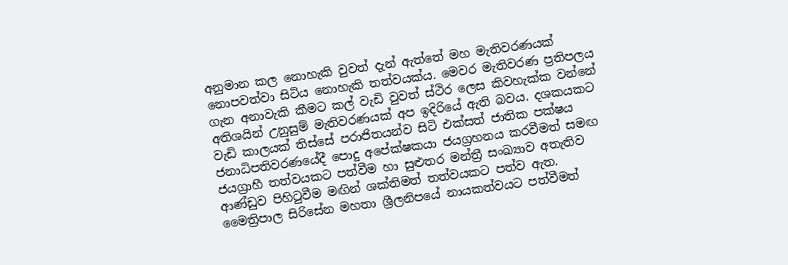අනුමාන කල නොහැකි වුවත් දැන් ඇත්තේ මහ මැතිවරණයක් නොපවත්වා සිටිය නොහැකි තත්වයක්ය. මෙවර මැතිවරණ ප්‍රතිපලය ගැන අනාවැකි කීමට කල් වැඩි වුවත් ස්ථිර ලෙස කිවහැක්ක වන්නේ අතිශයින් උනුසුම් මැතිවරණයක් අප ඉදිරියේ ඇති බවය. දශකයකට වැඩි කාලයක් තිස්සේ පරාජිතයන්ව සිටි එක්සත් ජාතික පක්ෂය ජනාධිපතිවරණයේදී පොදු අපේක්ෂකයා ජයග්‍රහනය කරවීමත් සමඟ ජයග්‍රාහී තත්වයකට පත්වීම හා සුළුතර මන්ත්‍රී සංඛ්‍යාව අතැතිව ආණ්ඩුව පිහිටුවීම මඟින් ශක්තිමත් තත්වයකට පත්ව ඇත. මෛත්‍රිපාල සිරිසේන මහතා ශ්‍රීලනිපයේ නායකත්වයට පත්වීමත්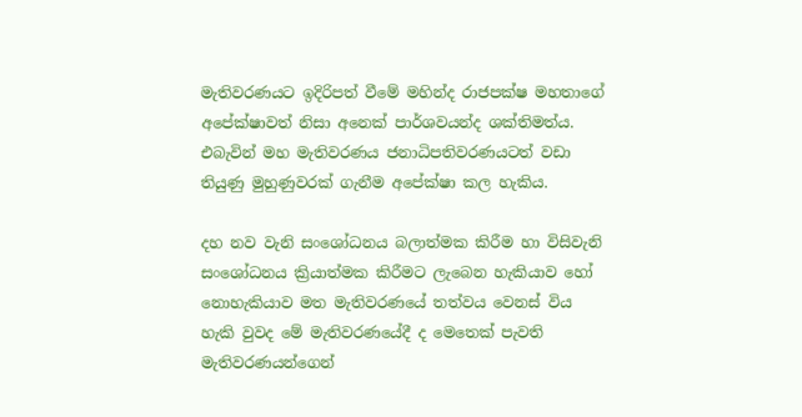මැතිවරණයට ඉදිරිපත් වීමේ මහින්ද රාජපක්ෂ මහතාගේ අපේක්ෂාවත් නිසා අනෙක් පාර්ශවයන්ද ශක්තිමත්ය. එබැවින් මහ මැතිවරණය ජනාධිපතිවරණයටත් වඩා තියුණු මුහුණුවරක් ගැනීම අපේක්ෂා කල හැකිය.

දහ නව වැනි සංශෝධනය බලාත්මක කිරීම හා විසිවැනි සංශෝධනය ක්‍රියාත්මක කිරීමට ලැබෙන හැකියාව හෝ නොහැකියාව මත මැතිවරණයේ තත්වය වෙනස් විය හැකි වුවද මේ මැතිවරණයේදී ද මෙතෙක් පැවති මැතිවරණයන්ගෙන්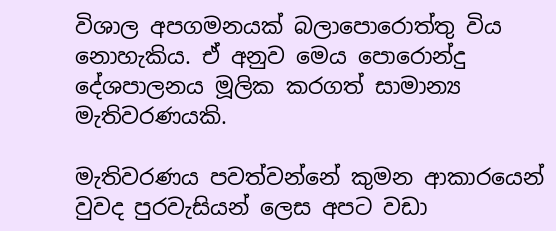විශාල අපගමනයක් බලාපොරොත්තු විය නොහැකිය. ඒ අනුව මෙය පොරොන්දු දේශපාලනය මූලික කරගත් සාමාන්‍ය මැතිවරණයකි.

මැතිවරණය පවත්වන්නේ කුමන ආකාරයෙන් වුවද පුරවැසියන් ලෙස අපට වඩා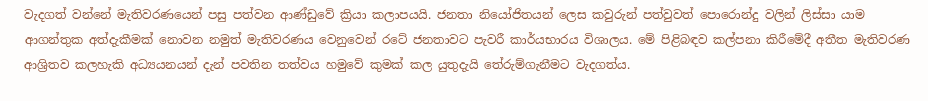වැදගත් වන්නේ මැතිවරණයෙන් පසු පත්වන ආණ්ඩුවේ ක්‍රියා කලාපයයි. ජනතා නියෝජිතයන් ලෙස කවුරුන් පත්වුවත් පොරොන්දු වලින් ලිස්සා යාම ආගන්තුක අත්දැකීමක් නොවන නමුත් මැතිවරණය වෙනුවෙන් රටේ ජනතාවට පැවරී කාර්යභාරය විශාලය. මේ පිළිබඳව කල්පනා කිරීමේදී අතීත මැතිවරණ ආශ්‍රිතව කලහැකි අධ්‍යයනයන් දැන් පවතින තත්වය හමුවේ කුමක් කල යුතුදැයි තේරුම්ගැනීමට වැදගත්ය.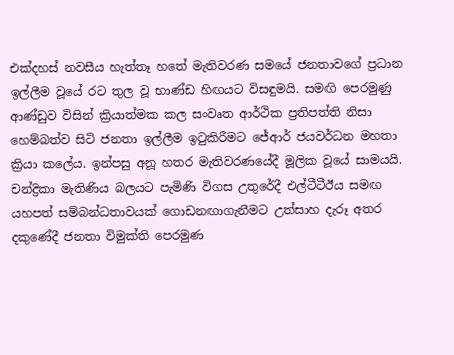එක්දහස් නවසීය හැත්තෑ හතේ මැතිවරණ සමයේ ජනතාවගේ ප්‍රධාන ඉල්ලීම වූයේ රට තුල වූ භාණ්ඩ හිඟයට විසඳුමයි. සමඟි පෙරමුණු ආණ්ඩුව විසින් ක්‍රියාත්මක කල සංවෘත ආර්ථික ප්‍රතිපත්ති නිසා හෙම්බත්ව සිටි ජනතා ඉල්ලීම ඉටුකිරීමට ජේආර් ජයවර්ධන මහතා ක්‍රියා කලේය. ඉන්පසු අනූ හතර මැතිවරණයේදී මූලික වූයේ සාමයයි. චන්ද්‍රිකා මැතිණිය බලයට පැමිණි විගස උතුරේදී එල්ටීටීඊය සමඟ යහපත් සම්බන්ධතාවයක් ගොඩනඟාගැනීමට උත්සාහ දැරූ අතර දකුණේදී ජනතා විමුක්ති පෙරමුණ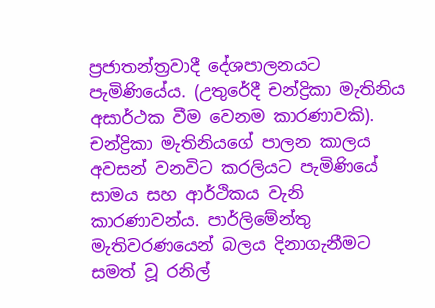ප්‍රජාතන්ත්‍රවාදී දේශපාලනයට පැමිණියේය. (උතුරේදී චන්ද්‍රිකා මැතිනිය අසාර්ථක වීම වෙනම කාරණාවකි). චන්ද්‍රිකා මැතිනියගේ පාලන කාලය අවසන් වනවිට කරලියට පැමිණියේ සාමය සහ ආර්ථිකය වැනි කාරණාවන්ය. පාර්ලිමේන්තු මැතිවරණයෙන් බලය දිනාගැනීමට සමත් වූ රනිල්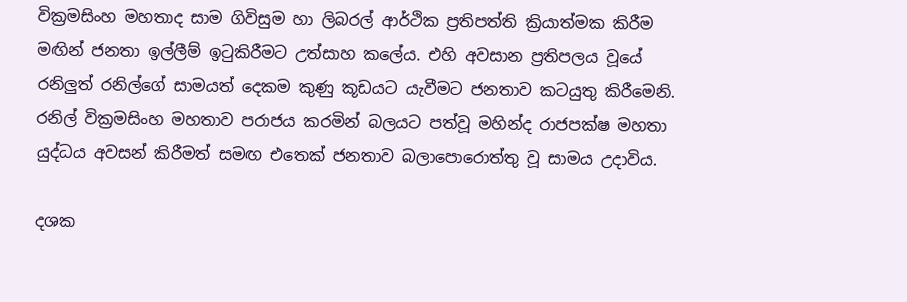වික්‍රමසිංහ මහතාද සාම ගිවිසුම හා ලිබරල් ආර්ථික ප්‍රතිපත්ති ක්‍රියාත්මක කිරීම මඟින් ජනතා ඉල්ලීම් ඉටුකිරීමට උත්සාහ කලේය. එහි අවසාන ප්‍රතිපලය වූයේ රනිලුත් රනිල්ගේ සාමයත් දෙකම කුණු කූඩයට යැවීමට ජනතාව කටයුතු කිරීමෙනි. රනිල් වික්‍රමසිංහ මහතාව පරාජය කරමින් බලයට පත්වූ මහින්ද රාජපක්ෂ මහතා යුද්ධය අවසන් කිරීමත් සමඟ එතෙක් ජනතාව බලාපොරොත්තු වූ සාමය උදාවිය.

දශක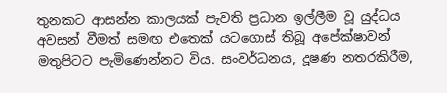තුනකට ආසන්න කාලයක් පැවති ප්‍රධාන ඉල්ලීම වූ යුද්ධය අවසන් වීමත් සමඟ එතෙක් යටගොස් තිබූ අපේක්ෂාවන් මතුපිටට පැමිණෙන්නට විය. සංවර්ධනය, දූෂණ නතරකිරීම,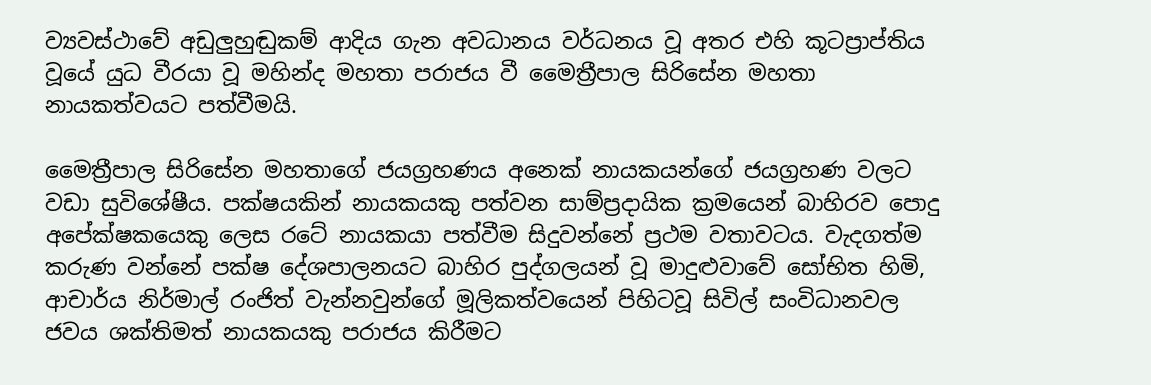ව්‍යවස්ථාවේ අඩුලුහුඬුකම් ආදිය ගැන අවධානය වර්ධනය වූ අතර එහි කූටප්‍රාප්තිය වූයේ යුධ වීරයා වූ මහින්ද මහතා පරාජය වී මෛත්‍රීපාල සිරිසේන මහතා නායකත්වයට පත්වීමයි.

මෛත්‍රීපාල සිරිසේන මහතාගේ ජයග්‍රහණය අනෙක් නායකයන්ගේ ජයග්‍රහණ වලට වඩා සුවිශේෂීය. පක්ෂයකින් නායකයකු පත්වන සාම්ප්‍රදායික ක්‍රමයෙන් බාහිරව පොදු අපේක්ෂකයෙකු ලෙස රටේ නායකයා පත්වීම සිදුවන්නේ ප්‍රථම වතාවටය. වැදගත්ම කරුණ වන්නේ පක්ෂ දේශපාලනයට බාහිර පුද්ගලයන් වූ මාදුළුවාවේ සෝභිත හිමි, ආචාර්ය නිර්මාල් රංජිත් වැන්නවුන්ගේ‍ මූලිකත්වයෙන් පිහිටවූ සිවිල් සංවිධානවල ජවය ශක්තිමත් නායකයකු පරාජය කිරීමට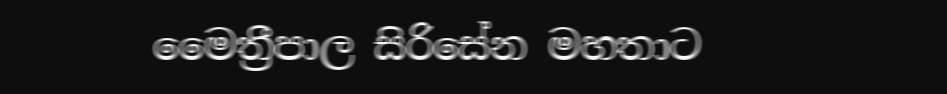මෛත්‍රීපාල සිරිසේන මහතාට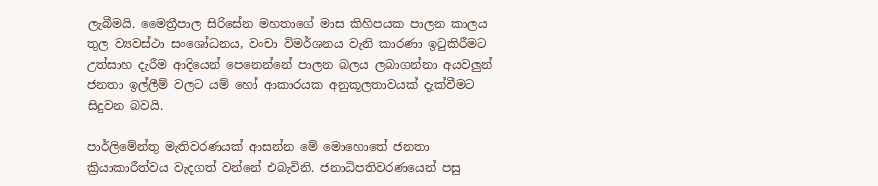ලැබීමයි. මෛත්‍රීපාල සිරිසේන මහතාගේ මාස කිහිපයක පාලන කාලය තුල ව්‍යවස්ථා සංශෝධනය, වංචා විමර්ශනය වැනි කාරණා ඉටුකිරීමට උත්සාහ දැරීම ආදියෙන් පෙනෙන්නේ පාලන බලය ලබාගන්නා අයවලුන් ජනතා ඉල්ලීම් වලට යම් හෝ ආකාරයක අනුකූලතාවයක් දැක්වීමට සිදුවන බවයි.

පාර්ලිමේන්තු මැතිවරණයක් ආසන්න මේ මොහොතේ ජනතා ක්‍රියාකාරීත්වය වැදගත් වන්නේ එබැවිනි. ජනාධිපතිවරණයෙන් පසු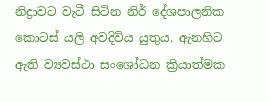නිද්‍රාවට වැටී සිටින නිර් දේශපාලනික කොටස් යලි අවදිවිය යුතුය. ඇනහිට ඇති ව්‍යවස්ථා සංශෝධන ක්‍රියාත්මක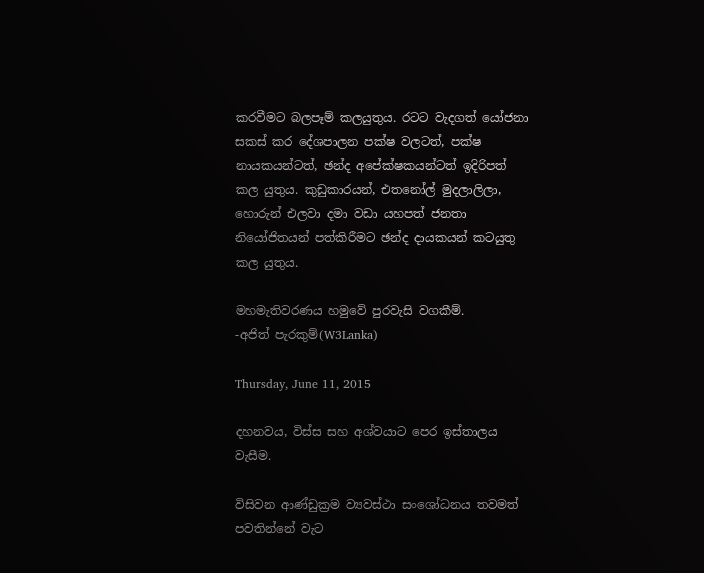කරවීමට බලපෑම් කලයුතුය. රටට වැදගත් යෝජනා සකස් කර දේශපාලන පක්ෂ වලටත්, පක්ෂ නායකයන්ටත්, ඡන්ද අපේක්ෂකයන්ටත් ඉදිරිපත් කල යුතුය. කුඩුකාරයන්, එතනෝල් මුදලාලිලා, හොරුන් එලවා දමා වඩා යහපත් ජනතා නියෝජිතයන් පත්කිරීමට ඡන්ද දායකයන් කටයුතු කල යුතුය.

මහමැතිවරණය හමුවේ පුරවැසි වගකීම්.
-අජිත් පැරකුම්(W3Lanka)

Thursday, June 11, 2015

දහනවය, විස්ස සහ අශ්වයාට පෙර ඉස්තාලය වැසීම.

විසිවන ආණ්ඩුක්‍රම ව්‍යවස්ථා සංශෝධනය තවමත් පවතින්නේ වැට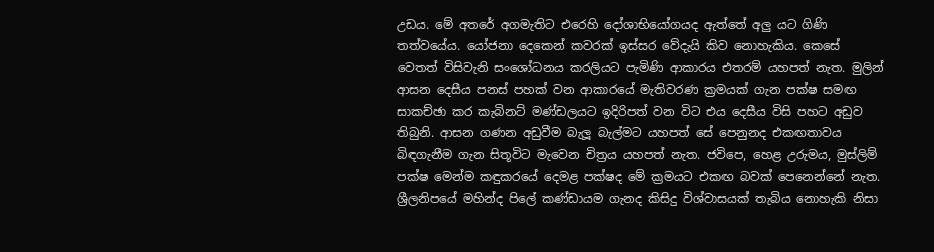උඩය. මේ අතරේ අගමැතිට එරෙහි දෝශාභියෝගයද ඇත්තේ අලු යට ගිණි තත්වයේය. යෝජනා දෙකෙන් කවරක් ඉස්සර වේදැයි කිව නොහැකිය. කෙසේ වෙතත් විසිවැනි සංශෝධනය කරලියට පැමිණි ආකාරය එතරම් යහපත් නැත. මුලින් ආසන දෙසීය පනස් පහක් වන ආකාරයේ මැතිවරණ ක්‍රමයක් ගැන පක්ෂ සමඟ සාකච්ඡා කර කැබිනට් මණ්ඩලයට ඉදිරිපත් වන විට එය දෙසීය විසි පහට අඩුව තිබුනි. ආසන ගණන අඩුවීම බැලූ බැල්මට යහපත් සේ පෙනුනද එකඟතාවය බිඳගැනීම ගැන සිතූවිට මැවෙන චිත්‍රය යහපත් නැත. ජවිපෙ, හෙළ උරුමය, මුස්ලිම් පක්ෂ මෙන්ම කඳුකරයේ දෙමළ පක්ෂද මේ ක්‍රමයට එකඟ බවක් පෙනෙන්නේ නැත. ශ්‍රීලනිපයේ මහින්ද පිලේ කණ්ඩායම ගැනද කිසිදු විශ්වාසයක් තැබිය නොහැකි නිසා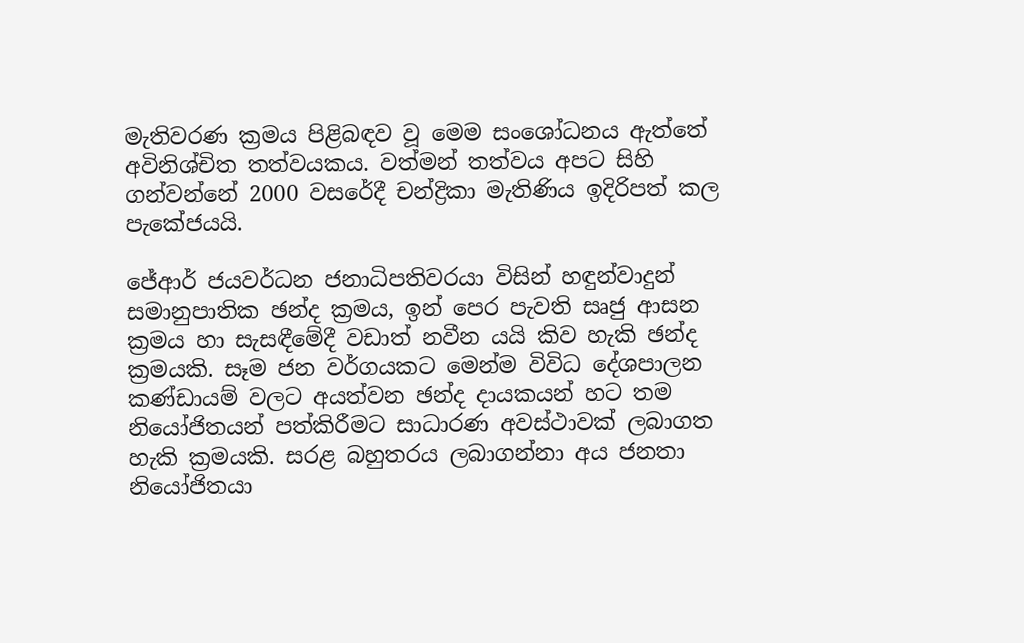මැතිවරණ ක්‍රමය පිළිබඳව වූ මෙම සංශෝධනය ඇත්තේ අවිනිශ්චිත තත්වයකය. වත්මන් තත්වය අපට සිහි ගන්වන්නේ 2000 වසරේදී චන්ද්‍රිකා මැතිණිය ඉදිරිපත් කල පැකේජයයි.

ජේආර් ජයවර්ධන ජනාධිපතිවරයා විසින් ‍හඳුන්වාදුන් සමානුපාතික ඡන්ද ක්‍රමය, ඉන් පෙර පැවති සෘජු ආසන ක්‍රමය හා සැසඳීමේදී වඩාත් නවීන යයි කිව හැකි ඡන්ද ක්‍රමයකි. සෑම ජන වර්ගයකට මෙන්ම විවිධ දේශපාලන කණ්ඩායම් වලට අයත්වන ඡන්ද දායකයන් හට තම නියෝජිතයන් පත්කිරීමට සාධාරණ අවස්ථාවක් ලබාගත හැකි ක්‍රමයකි. සරළ බහුතරය ලබාගන්නා අය ජනතා නියෝජිතයා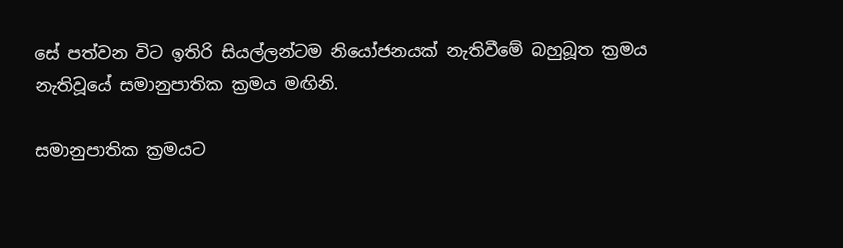සේ පත්වන විට ඉතිරි සියල්ලන්ටම නියෝජනයක් නැතිවීමේ බහුබූත ක්‍රමය නැතිවූයේ සමානුපාතික ක්‍රමය මඟිනි.

සමානුපාතික ක්‍රමයට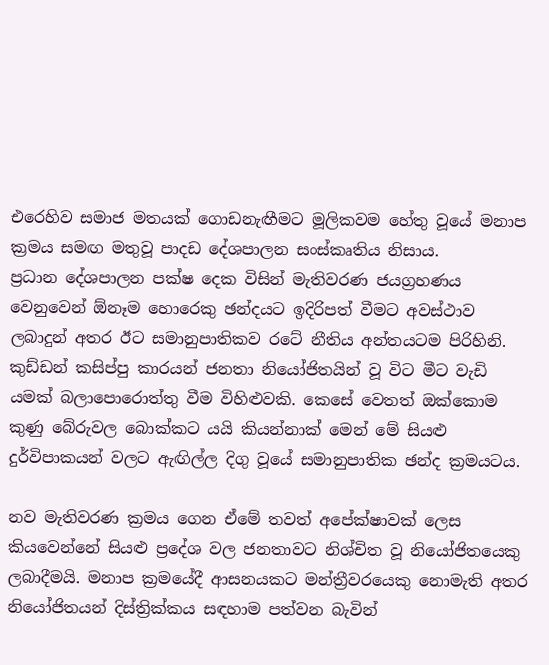එරෙහිව සමාජ මතයක් ගොඩනැඟීමට මූලිකවම හේතු වූයේ මනාප ක්‍රමය සමඟ මතුවූ පාදඩ දේශපාලන සංස්කෘතිය නිසාය. ප්‍රධාන ‍දේශපාලන පක්ෂ දෙක විසින් මැතිවරණ ජයග්‍රහණය වෙනුවෙන් ඕනෑම හොරෙකු ඡන්දයට ඉදිරිපත් වීමට අවස්ථාව ලබාදුන් අතර ඊට සමානුපාතිකව රටේ නීතිය අන්තයටම පිරිහිනි. කුඩ්ඩන් කසිප්පු කාරයන් ජනතා නියෝජිතයින් වූ විට මීට වැඩි යමක් බලාපොරොත්තු වීම විහිළුවකි. කෙසේ වෙතත් ඔක්කොම කුණු බේරුවල බොක්කට යයි කියන්නාක් මෙන් මේ සියළු දුර්විපාකයන් වලට ඇඟිල්ල දිගු වූයේ සමානුපාතික ඡන්ද ක්‍රමයටය.

නව මැතිවරණ ක්‍රමය ගෙන ඒමේ තවත් අපේක්ෂාවක් ලෙස කියවෙන්නේ සියළු ප්‍රදේශ වල ජනතාවට නිශ්චිත වූ නියෝජිතයෙකු ලබාදීමයි. මනාප ක්‍රමයේදී ආසනයකට මන්ත්‍රීවරයෙකු නොමැති අතර නියෝජිතයන් දිස්ත්‍රික්කය සඳහාම පත්වන බැවින්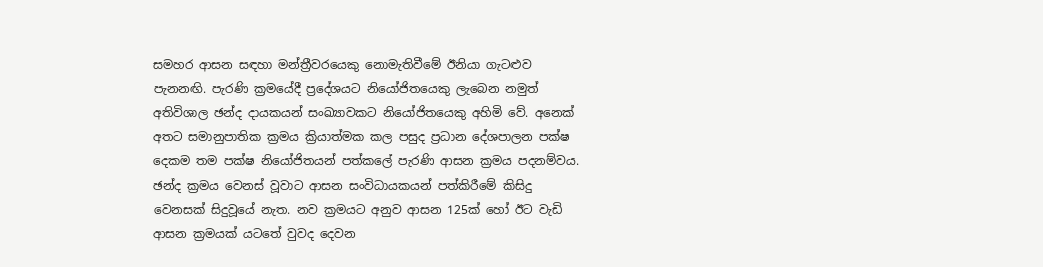සමහර ආසන සඳහා මන්ත්‍රීවරයෙකු නොමැතිවීමේ ඊනියා ගැටළුව පැනනඟි. පැරණි ක්‍රමයේදී ප්‍රදේශයට නියෝජිතයෙකු ලැබෙන නමුත් අතිවිශාල ඡන්ද දායකයන් සංඛ්‍යාවකට නියෝජිතයෙකු අහිමි වේ. අනෙක් අතට සමානුපාතික ක්‍රමය ක්‍රියාත්මක කල පසුද ප්‍රධාන දේශපාලන පක්ෂ දෙකම තම පක්ෂ නියෝජිතයන් පත්කලේ පැරණි ආසන ක්‍රමය පදනම්වය. ඡන්ද ක්‍රමය වෙනස් වූවාට ආසන සංවිධායකයන් පත්කිරීමේ කිසිදු වෙනසක් සිදුවූයේ නැත. නව ක්‍රමයට අනුව ආසන 125ක් හෝ ඊට වැඩි ආසන ක්‍රමයක් යටතේ වුවද දෙවන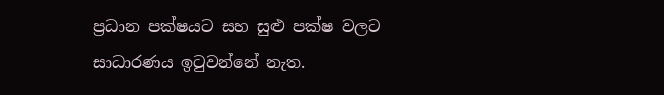ප්‍රධාන පක්ෂයට සහ සුළු පක්ෂ වලට සාධාරණය ඉටුවන්නේ නැත.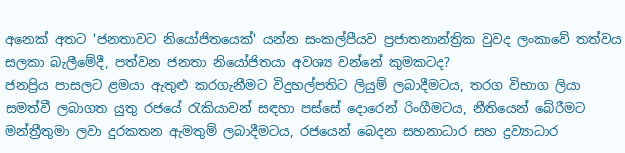අනෙක් අතට 'ජනතාවට නියෝජිතයෙක්' යන්න සංකල්පීයව ප්‍රජාතනාන්ත්‍රික වුවද ලංකාවේ තත්වය සලකා බැලීමේදී, පත්වන ජනතා නියෝජිතයා අවශ්‍ය වන්නේ කුමකටද?
ජනප්‍රිය පාසලට ළමයා ඇතුළු කරගැනීමට විදුහල්පතිට ලියුම් ලබාදීමටය, තරග විභාග ලියා සමත්වී ලබාගත යුතු රජයේ රැකියාවන් සඳහා පස්සේ දොරෙන් රිංගීමටය, නීතියෙන් බේරීමට මන්ත්‍රීතුමා ලවා දුරකතන ඇමතුම් ලබාදීමටය, රජයෙන් බෙදන සහනාධාර සහ ද්‍රව්‍යාධාර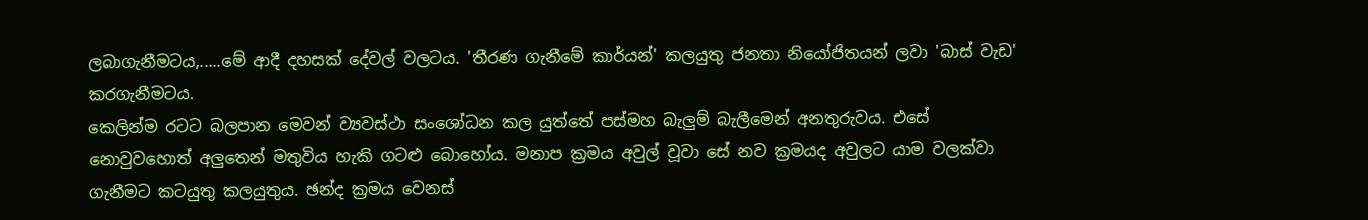ලබාගැනීමටය,.....මේ ආදී දහසක් දේවල් වලටය. 'තීරණ ගැනීමේ කාර්යන්' කලයුතු ජනතා නියෝජිතයන් ලවා 'බාස් වැඩ' කරගැනීමටය.
කෙලින්ම රටට බලපාන මෙවන් ව්‍යවස්ථා සංශෝධන කල යුත්තේ පස්මහ බැලුම් බැලීමෙන් අනතුරුවය. එසේ නොවුවහොත් අලුතෙන් මතුවිය හැකි ගටළු බොහෝය. මනාප ක්‍රමය අවුල් වූවා සේ නව ක්‍රමයද අවුලට යාම වලක්වා ගැනීමට කටයුතු කලයුතුය. ඡන්ද ක්‍රමය වෙනස්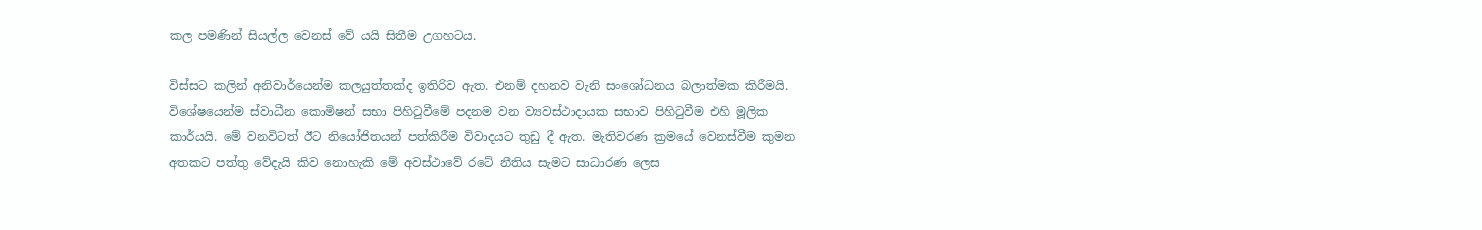කල පමණින් සියල්ල වෙනස් වේ යයි සිතීම උගහටය.

විස්සට කලින් අනිවාර්යෙන්ම කලයුත්තක්ද ඉතිරිව ඇත. එනම් දහනව වැනි සංශෝධනය බලාත්මක කිරීමයි. විශේෂයෙන්ම ස්වාධීන කොමිෂන් සභා පිහිටුවීමේ පදනම වන ව්‍යවස්ථාදායක සභාව පිහිටුවීම එහි මූලික කාර්යයි. මේ වනවිටත් ඊට නියෝජිතයන් පත්කිරීම විවාදයට තුඩු දී ඇත. මැතිවරණ ක්‍රමයේ වෙනස්වීම කුමන අතකට පත්තු වේදැයි කිව නොහැකි මේ අවස්ථාවේ රටේ නීතිය සැමට සාධාරණ ලෙස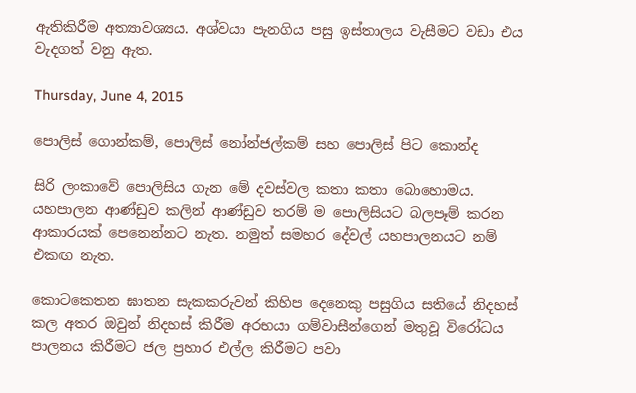ඇතිකිරීම අත්‍යාවශ්‍යය. අශ්වයා පැනගිය පසු ඉස්තාලය වැසීමට වඩා එය වැදගත් වනු ඇත.

Thursday, June 4, 2015

පොලිස් ගොන්කම්, පොලිස් නෝන්ජල්කම් සහ පොලිස් පිට කොන්ද

සිරි ලංකාවේ පොලිසිය ගැන මේ දවස්වල කතා කතා බොහොමය. යහපාලන ආණ්ඩුව කලින් ආණ්ඩුව තරම් ම පොලිසියට බලපෑම් කරන ආකාරයක් පෙනෙන්නට නැත. නමුත් සමහර දේවල් යහපාලනයට නම් එකඟ නැත.

කොටකෙතන ඝාතන සැකකරුවන් කිහිප දෙනෙකු පසුගිය සතියේ නිදහස් කල අතර ඔවුන් නිදහස් කිරීම අරභයා ගම්වාසීන්ගෙන් මතුවූ විරෝධය පාලනය කිරීමට ජල ප්‍රහාර එල්ල කිරීමට පවා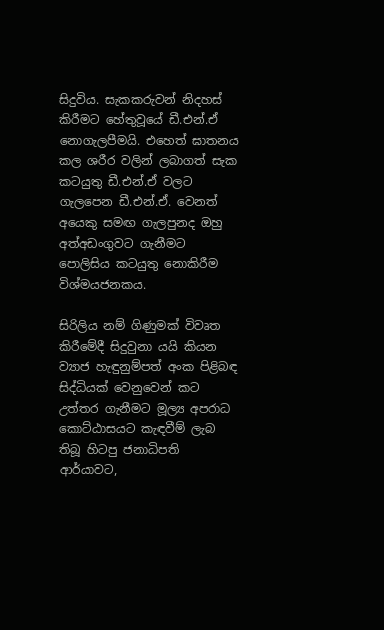සිදුවිය. සැකකරුවන් නිදහස් කිරීමට හේතුවූයේ ඩී.එන්.ඒ නොගැලපීමයි. එහෙත් ඝාතනය කල ශරීර වලින් ලබාගත් සැක කටයුතු ඩී.එන්.ඒ වලට ගැලපෙන ඩී.එන්.ඒ. වෙනත් අයෙකු සමඟ ගැලපුනද ඔහු අත්අඩංගුවට ගැනීමට පොලිසිය කටයුතු නොකිරීම විශ්මයජනකය.

සිරිලිය නම් ගිණුමක් විවෘත කිරීමේදී සිදුවුනා යයි කියන ව්‍යාජ හැඳුනුම්පත් අංක පිළිබඳ සිද්ධියක් වෙනුවෙන් කට උත්තර ගැනීමට මූල්‍ය අපරාධ කොට්ඨාසයට කැඳවීම් ලැබ තිබූ හිටපු ජනාධිපති ආර්යාවට,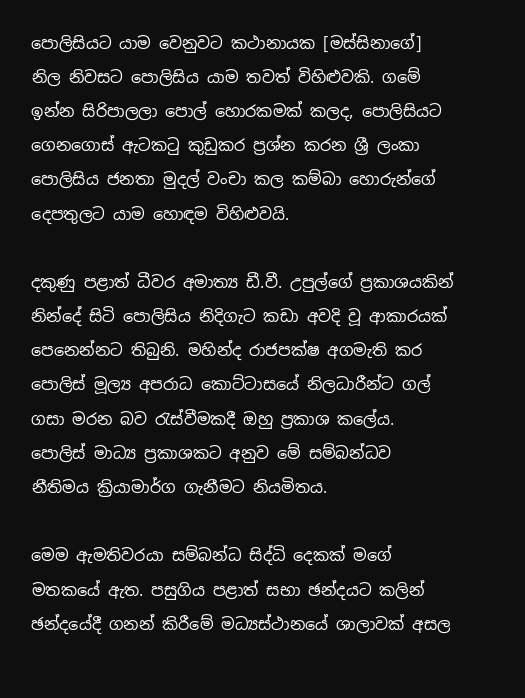පොලිසියට යාම වෙනුවට කථානායක [මස්සිනාගේ] නිල නිවසට පොලිසිය යාම තවත් විහිළුවකි. ගමේ ඉන්න සිරිපාලලා පොල් හොරකමක් කලද, පොලිසියට ගෙනගොස් ඇටකටු කුඩුකර ප්‍රශ්න කරන ශ්‍රී ලංකා පොලිසිය ජනතා මුදල් වංචා කල කම්බා හොරුන්ගේ දෙපතුලට යාම හොඳම විහිළුවයි.

දකුණු පළාත් ධීවර අමාත්‍ය ඩී.වී. උපුල්ගේ ප්‍රකාශයකින් නින්දේ සිටි පොලිසිය නිදිගැට කඩා අවදි වූ ආකාරයක් පෙනෙන්නට තිබුනි. මහින්ද රාජපක්ෂ අගමැති කර පොලිස් මූල්‍ය අපරාධ කොට්ටාසයේ නිලධාරීන්ට ගල් ගසා මරන බව රැස්වීමකදී ඔහු ප්‍රකාශ කලේය. පොලිස් මාධ්‍ය ප්‍රකාශකට අනුව මේ සම්බන්ධව නීතිමය ක්‍රියාමාර්ග ගැනීමට නියමිතය.

මෙම ඇමතිවරයා සම්බන්ධ සිද්ධි දෙකක් මගේ මතකයේ ඇත. පසුගිය පළාත් සභා ඡන්දයට කලින් ඡන්දයේදී ගනන් කිරීමේ මධ්‍යස්ථානයේ ශාලාවක් අසල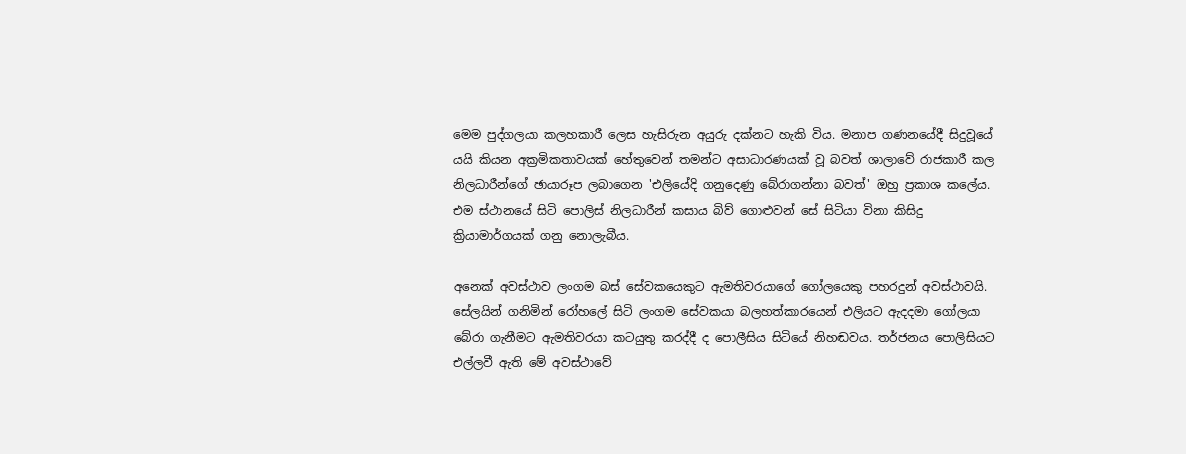මෙම පුද්ගලයා කලහකාරී ලෙස හැසිරුන අයුරු දක්නට හැකි විය. මනාප ගණනයේදී සිදුවූයේ යයි කියන අක්‍රමිකතාවයක් හේතුවෙන් තමන්ට අසාධාරණයක් වූ බවත් ශාලාවේ රාජකාරී කල නිලධාරීන්ගේ ඡායාරූප ලබාගෙන 'එලියේදි ගනුදෙණු බේරාගන්නා බවත්' ඔහු ප්‍රකාශ කලේය. එම ස්ථානයේ සිටි පොලිස් නිලධාරීන් කසාය බිව් ගොළුවන් සේ සිටියා විනා කිසිදු ක්‍රියාමාර්ගයක් ගනු නොලැබීය.

අනෙක් අවස්ථාව ලංගම බස් සේවකයෙකුට ඇමතිවරයාගේ ගෝලයෙකු පහරදුන් අවස්ථාවයි. සේලයින් ගනිමින් රෝහලේ සිටි ලංගම සේවකයා බලහත්කාරයෙන් එලියට ඇදදමා ගෝලයා බේරා ගැනීමට ඇමතිවරයා කටයුතු කරද්දී ද පොලීසිය සිටියේ නිහඬවය. තර්ජනය පොලිසියට එල්ලවී ඇති මේ අවස්ථාවේ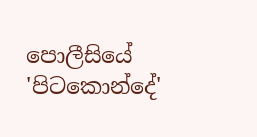පොලීසියේ 'පිටකොන්දේ'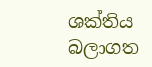ශක්තිය බලාගත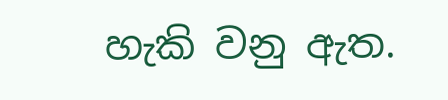හැකි වනු ඇත.